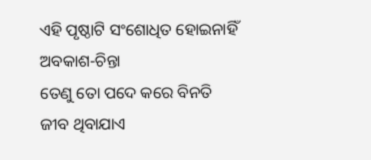ଏହି ପୃଷ୍ଠାଟି ସଂଶୋଧିତ ହୋଇନାହିଁ
ଅବକାଶ-ଚିନ୍ତା
ତେଣୁ ତୋ ପଦେ କରେ ବିନତି
ଜୀବ ଥିବାଯାଏ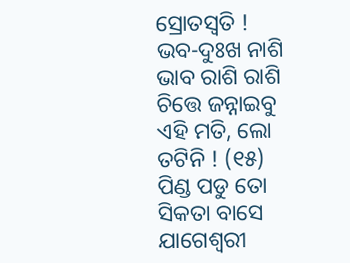ସ୍ରୋତସ୍ୱତି !
ଭବ-ଦୁଃଖ ନାଶି ଭାବ ରାଶି ରାଶି
ଚିତ୍ତେ ଜନ୍ନାଇବୁ ଏହି ମତି, ଲୋ ତଟିନି ! (୧୫)
ପିଣ୍ଡ ପଡୁ ତୋ ସିକତା ବାସେ
ଯାଗେଶ୍ୱରୀ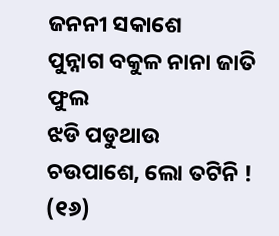ଜନନୀ ସକାଶେ
ପୁନ୍ନାଗ ବକୁଳ ନାନା ଜାତି ଫୁଲ
ଝଡି ପଡୁଥାଉ ଚଉପାଶେ, ଲୋ ତଟିନି ! (୧୬)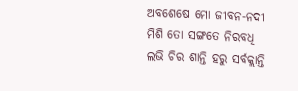ଅବଶେଷେ ମୋ ଜୀବନ-ନଦୀ
ମିଶି ତୋ ସଙ୍ଗତେ ନିରବଧି
ଲଭି ଚିର ଶାନ୍ତି ହରୁ ସର୍ବକ୍ଲାନ୍ତି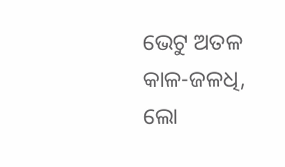ଭେଟୁ ଅତଳ କାଳ-ଜଳଧି, ଲୋ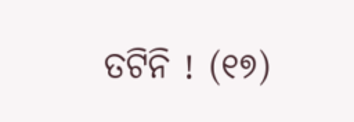ତଟିନି ! (୧୭)